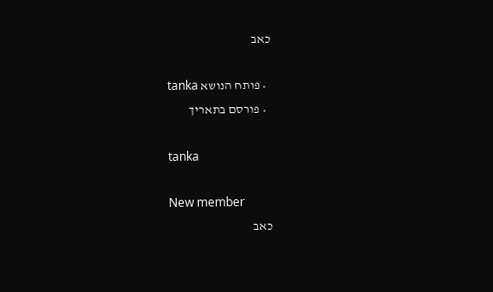כאב

  • פותח הנושא tanka
  • פורסם בתאריך

tanka

New member
כאב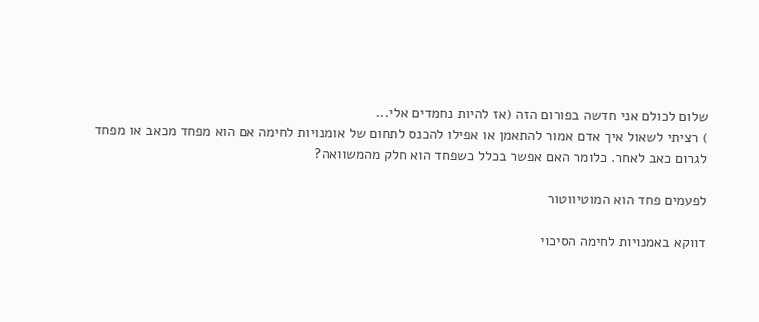שלום לכולם אני חדשה בפורום הזה (אז להיות נחמדים אלי...
) רציתי לשאול איך אדם אמור להתאמן או אפילו להכנס לתחום של אומנויות לחימה אם הוא מפחד מכאב או מפחד לגרום כאב לאחר. כלומר האם אפשר בכלל כשפחד הוא חלק מהמשוואה?

לפעמים פחד הוא המוטיווטור

דווקא באמנויות לחימה הסיכוי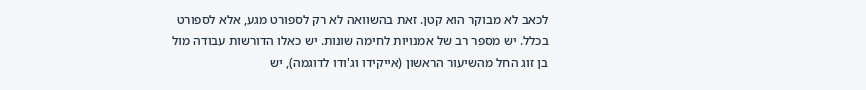לכאב לא מבוקר הוא קטן. זאת בהשוואה לא רק לספורט מגע, אלא לספורט בכלל. יש מספר רב של אמנויות לחימה שונות. יש כאלו הדורשות עבודה מול בן זוג החל מהשיעור הראשון (אייקידו וג'ודו לדוגמה), יש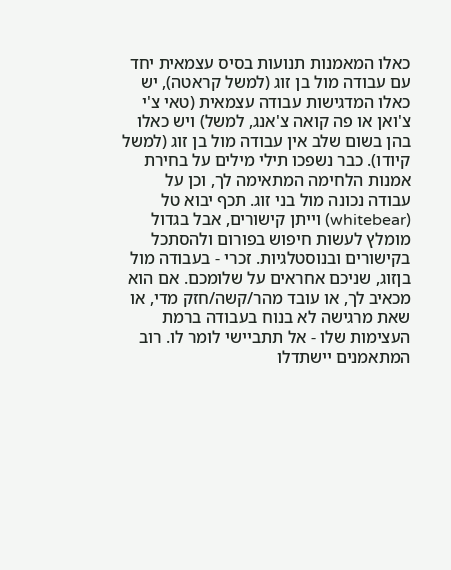כאלו המאמנות תנועות בסיס עצמאית יחד עם עבודה מול בן זוג (למשל קראטה), יש כאלו המדגישות עבודה עצמאית (טאי צ'י צ'ואן או פה קואה צ'אנג, למשל) ויש כאלו בהן בשום שלב אין עבודה מול בן זוג (למשל קיודו). כבר נשפכו תילי מילים על בחירת אמנות הלחימה המתאימה לך, וכן על עבודה נכונה מול בני זוג. תכף יבוא טל (whitebear) וייתן קישורים, אבל בגדול מומלץ לעשות חיפוש בפורום ולהסתכל בקישורים ובנוסטלגיות. זכרי - בעבודה מול בןזוג, שניכם אחראים על שלומכם. אם הוא מכאיב לך, או עובד מהר/קשה/חזק מדי, או שאת מרגישה לא בנוח בעבודה ברמת העצימות שלו - אל תתביישי לומר לו. רוב המתאמנים יישתדלו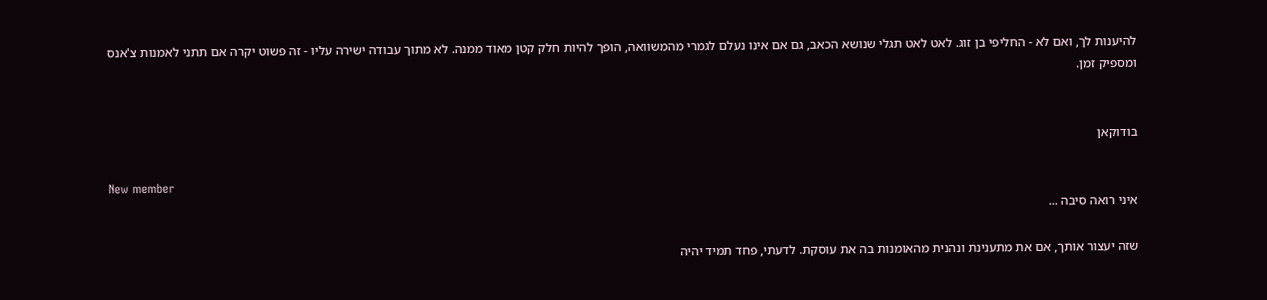להיענות לך, ואם לא - החליפי בן זוג. לאט לאט תגלי שנושא הכאב, גם אם אינו נעלם לגמרי מהמשוואה, הופך להיות חלק קטן מאוד ממנה. לא מתוך עבודה ישירה עליו - זה פשוט יקרה אם תתני לאמנות צ'אנס ומספיק זמן.


בודוקאן

New member
איני רואה סיבה ...

שזה יעצור אותך, אם את מתענינת ונהנית מהאומנות בה את עוסקת. לדעתי, פחד תמיד יהיה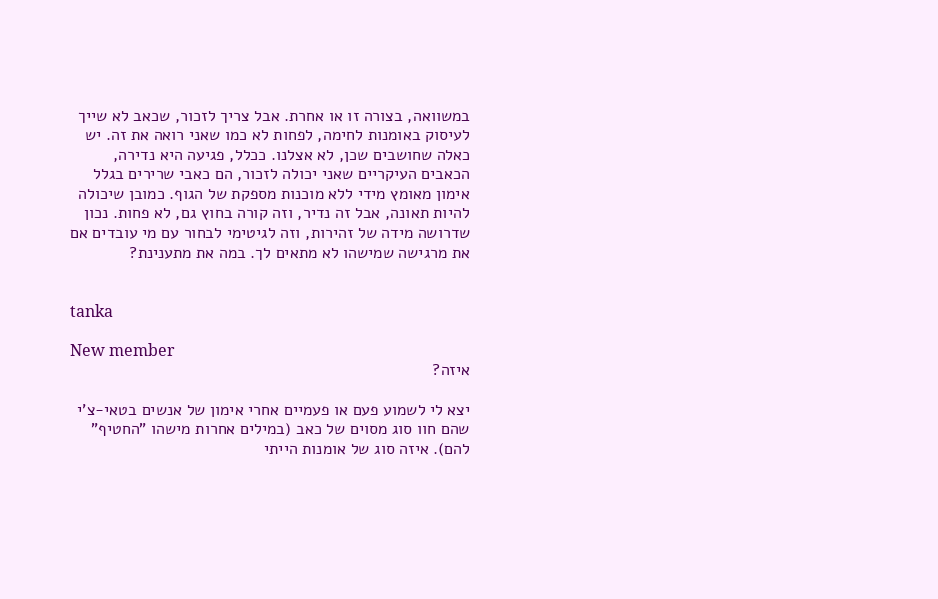במשוואה, בצורה זו או אחרת. אבל צריך לזכור, שכאב לא שייך לעיסוק באומנות לחימה, לפחות לא כמו שאני רואה את זה. יש כאלה שחושבים שכן, לא אצלנו. ככלל, פגיעה היא נדירה, הכאבים העיקריים שאני יכולה לזכור, הם כאבי שרירים בגלל אימון מאומץ מידי ללא מוכנות מספקת של הגוף. כמובן שיכולה להיות תאונה, אבל זה נדיר, וזה קורה בחוץ גם, לא פחות. נכון שדרושה מידה של זהירות, וזה לגיטימי לבחור עם מי עובדים אם את מרגישה שמישהו לא מתאים לך. במה את מתענינת?


tanka

New member
איזה?

יצא לי לשמוע פעם או פעמיים אחרי אימון של אנשים בטאי-צ'י שהם חוו סוג מסוים של כאב (במילים אחרות מישהו "החטיף" להם). איזה סוג של אומנות הייתי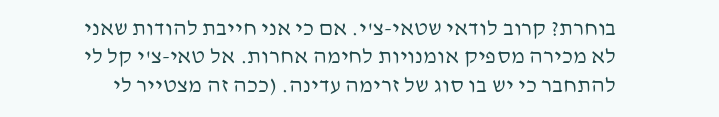בוחרת? קרוב לודאי שטאי-צ'י. אם כי אני חייבת להודות שאני לא מכירה מספיק אומנויות לחימה אחרות. אל טאי-צ'י קל לי להתחבר כי יש בו סוג של זרימה עדינה. (ככה זה מצטייר לי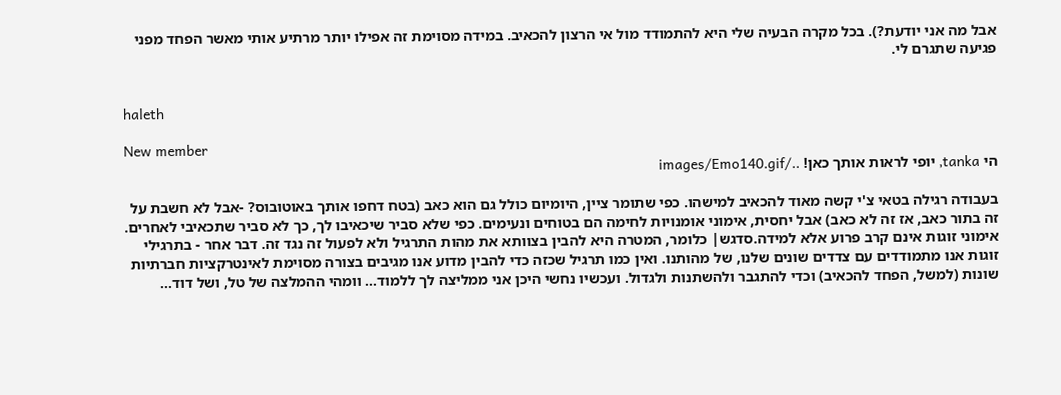אבל מה אני יודעת?). בכל מקרה הבעיה שלי היא להתמודד מול אי הרצון להכאיב. במידה מסוימת זה אפילו יותר מרתיע אותי מאשר הפחד מפני פגיעה שתגרם לי.


haleth

New member
הי tanka, יופי לראות אותך כאן! ../images/Emo140.gif

בעבודה רגילה בטאי צ'י קשה מאוד להכאיב למישהו. כפי שתומר ציין, היומיום כולל גם הוא כאב (בטח דחפו אותך באוטובוס? -אבל לא חשבת על זה בתור כאב, אז זה לא כאב) אבל יחסית, אימוני אומנויות לחימה הם בטוחים ונעימים. כפי שלא סביר שיכאיבו לך, כך לא סביר שתכאיבי לאחרים. אימוני זוגות אינם קרב פרוע אלא למידה.סדגש| כלומר, המטרה היא להבין בצוותא את מהות התרגיל ולא לפעול זה נגד זה. דבר אחר - בתרגילי זוגות אנו מתמודדים עם צדדים שונים שלנו, של מהותנו. ואין כמו תרגיל שכזה כדי להבין מדוע אנו מגיבים בצורה מסוימת לאינטרקציות חברתיות שונות (למשל, הפחד להכאיב) וכדי להתגבר ולהשתנות ולגדול. ועכשיו נחשי היכן אני ממליצה לך ללמוד... וומהי ההמלצה של טל, ושל דוד...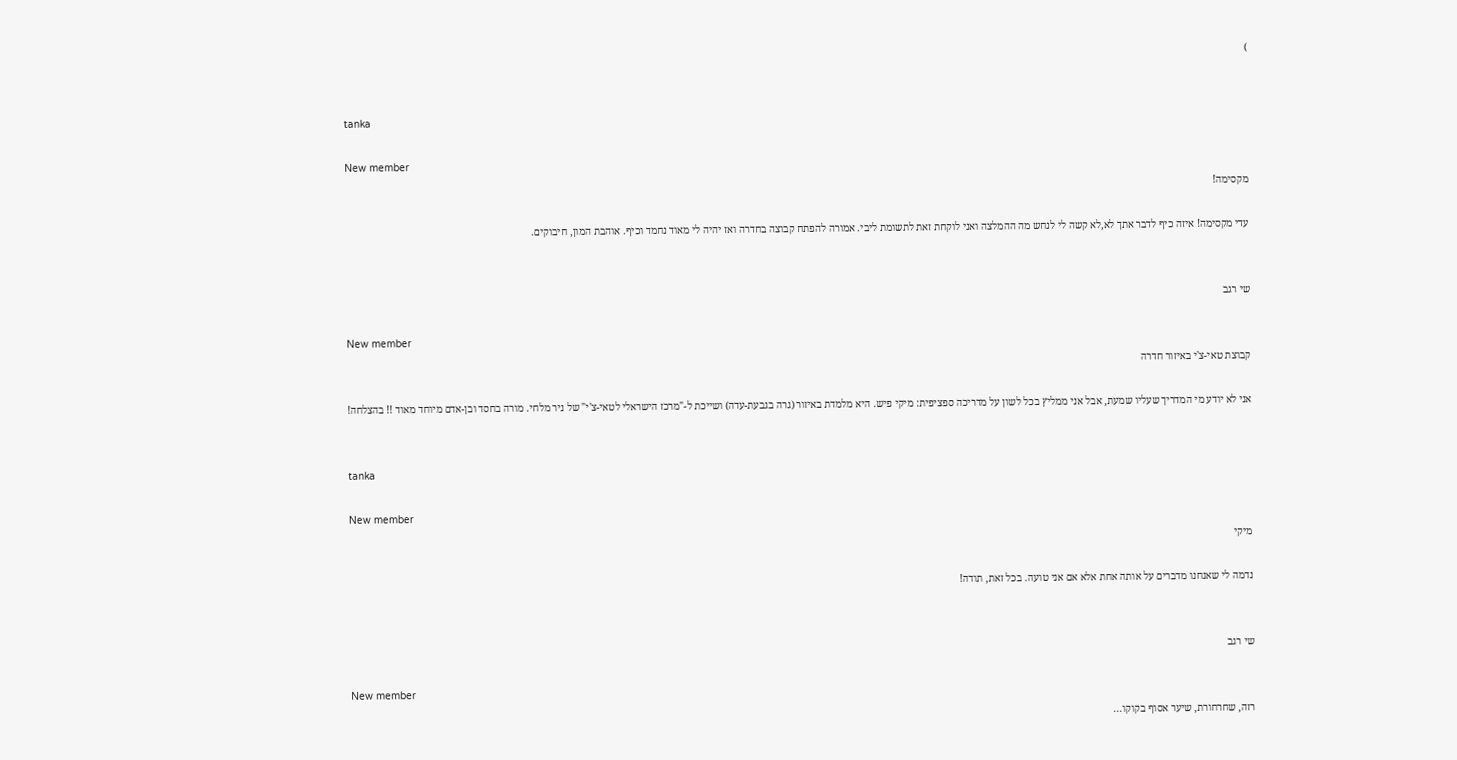)


tanka

New member
מקסימה!

עדי מקסימה! איזה כיף לדבר אתך לא,לא קשה לי לנחש מה ההמלצה ואני לוקחת זאת לתשומת ליבי. אמורה להפתח קבוצה בחדרה ואז יהיה לי מאוד נחמד וכיף. אוהבת המון, חיבוקים.


שי רגב

New member
קבוצת טאי-צ'י באיזור חדרה

אני לא יודע מי המדריך שעליו שמעת, אבל אני ממליץ בכל לשון על מדריכה ספציפית: מיקי פיש. היא מלמדת באיזור (גרה בגבעת-עדה) ושייכת ל-"מרכז הישראלי לטאי-צ'י" של ניר מלחי. מורה בחסד ובן-אדם מיוחד מאוד !! בהצלחה!


tanka

New member
מיקי

נדמה לי שאנחנו מדברים על אותה אחת אלא אם אני טועה. בכל זאת, תודה!


שי רגב

New member
רזה, שחרחורת, שיער אסוף בקוקו...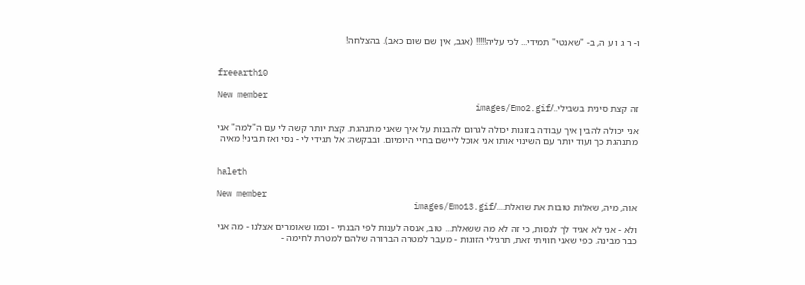ו- ר ג ו ע ה, ב- "שאנטי" תמידי... לכי עליה!!!!! (אגב, אין שם שום כאב). בהצלחה!


freearth10

New member
זה קצת סינית בשבילי../images/Emo2.gif

אני יכולה להבין איך עבודה בזוגות יכולה לגרום להבנות על איך שאני מתנהגת. קצת יותר קשה לי עם ה"למה" אני מתנהגת כך ועוד יותר עם השינוי אותו אני אוכל ליישם בחיי היומיום. ובבקשה: אל תגידי לי - נסי ואז תביני! מאיה


haleth

New member
אוה, מיה, שאלות טובות את שואלת..../images/Emo13.gif

ולא - אני לא אגיד לך לנסות, כי זה לא מה ששאלת... טוב, אנסה לענות לפי הבנתי - וכמו שאומרים אצלנו - מה אני כבר מבינה. כפי שאני חוויתי זאת, תרגילי הזוגות - מעבר למטרה הברורה שלהם למטרת לחימה -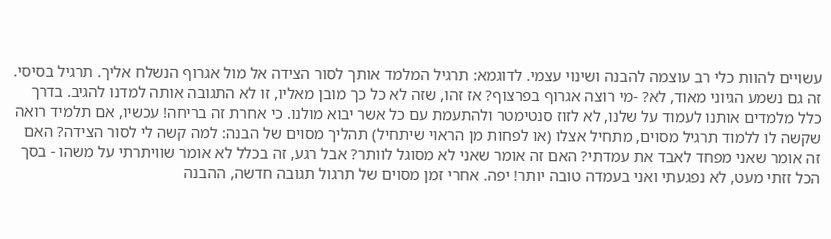עשויים להוות כלי רב עוצמה להבנה ושינוי עצמי. לדוגמא: תרגיל המלמד אותך לסור הצידה אל מול אגרוף הנשלח אליך. תרגיל בסיסי. זה גם נשמע הגיוני מאוד, לא? -מי רוצה אגרוף בפרצוף? אז זהו, שזה לא כל כך מובן מאליו, זו לא התגובה אותה למדנו להגיב. בדרך כלל מלמדים אותנו לעמוד על שלנו, לא לזוז סנטימטר ולהתעמת עם כל אשר יבוא מולנו. כי אחרת זה בריחה! עכשיו, אם תלמיד רואה שקשה לו ללמוד תרגיל מסוים, מתחיל אצלו (או לפחות מן הראוי שיתחיל) תהליך מסוים של הבנה: למה קשה לי לסור הצידה? האם זה אומר שאני מפחד לאבד את עמדתי? האם זה אומר שאני לא מסוגל לוותר? אבל רגע, זה בכלל לא אומר שוויתרתי על משהו - בסך הכל זזתי מעט, לא נפגעתי ואני בעמדה טובה יותר! יפה. אחרי זמן מסוים של תרגול תגובה חדשה, ההבנה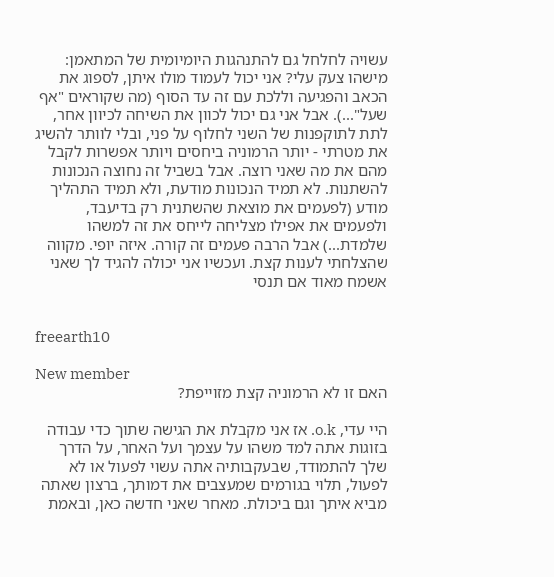עשויה לחלחל גם להתנהגות היומיומית של המתאמן: מישהו צעק עלי? אני יכול לעמוד מולו איתן, לספוג את הכאב והפגיעה וללכת עם זה עד הסוף (מה שקוראים "אף שעל"...). אבל אני גם יכול לכוון את השיחה לכיוון אחר, לתת לתוקפנות של השני לחלוף על פני, ובלי לוותר להשיג את מטרתי - יותר הרמוניה ביחסים ויותר אפשרות לקבל מהם את מה שאני רוצה. אבל בשביל זה נחוצה הנכונות להשתנות. לא תמיד הנכונות מודעת, ולא תמיד התהליך מודע (לפעמים את מוצאת שהשתנית רק בדיעבד, ולפעמים את אפילו מצליחה לייחס את זה למשהו שלמדת...) אבל הרבה פעמים זה קורה. איזה יופי. מקווה שהצלחתי לענות קצת. ועכשיו אני יכולה להגיד לך שאני אשמח מאוד אם תנסי


freearth10

New member
האם זו לא הרמוניה קצת מזוייפת?

היי עדי, o.k. אז אני מקבלת את הגישה שתוך כדי עבודה בזוגות אתה למד משהו על עצמך ועל האחר, על הדרך שלך להתמודד, שבעקבותיה אתה עשוי לפעול או לא לפעול, תלוי בגורמים שמעצבים את דמותך, ברצון שאתה מביא איתך וגם ביכולת. מאחר שאני חדשה כאן, ובאמת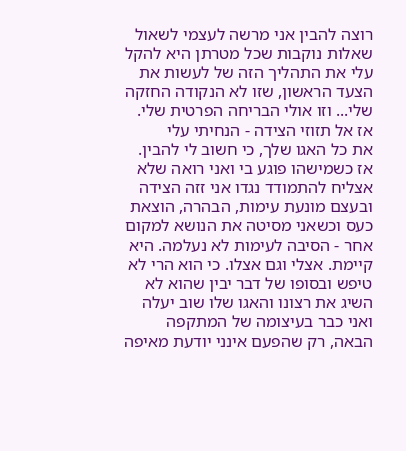רוצה להבין אני מרשה לעצמי לשאול שאלות נוקבות שכל מטרתן היא להקל עלי את התהליך הזה של לעשות את הצעד הראשון, שזו לא הנקודה החזקה שלי... וזו אולי הבריחה הפרטית שלי. אז אל תזוזי הצידה - הנחיתי עלי
את כל האגו שלך, כי חשוב לי להבין. אז כשמישהו פוגע בי ואני רואה שלא אצליח להתמודד נגדו אני זזה הצידה ובעצם מונעת עימות, הבהרה, הוצאת כעס וכשאני מסיטה את הנושא למקום אחר - הסיבה לעימות לא נעלמה. היא קיימת. אצלי וגם אצלו. כי הוא הרי לא טיפש ובסופו של דבר יבין שהוא לא השיג את רצונו והאגו שלו שוב יעלה ואני כבר בעיצומה של המתקפה הבאה, רק שהפעם אינני יודעת מאיפה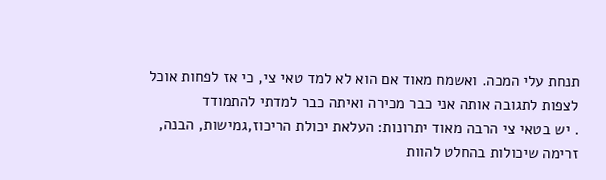תנחת עלי המכה. ואשמח מאוד אם הוא לא למד טאי צי, כי אז לפחות אוכל לצפות לתגובה אותה אני כבר מכירה ואיתה כבר למדתי להתמודד
. יש בטאי צי הרבה מאוד יתרונות: העלאת יכולת הריכוז,גמישות, הבנה, זרימה שיכולות בהחלט להוות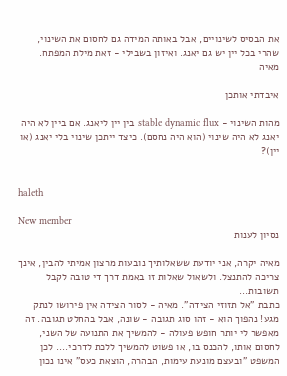את הבסיס לשינויים, אבל באותה המידה גם לחסום את השינוי, שהרי בכל יין יש גם יאנג. ואיזון בשבילי - זאת מילת המפתח.
מאיה

איבדתי אותכן

מהות השינוי - stable dynamic flux בין יין ליאנג. אם ביין לא היה יאנג לא היה שינוי (הוא היה נחסם). כיצד ייתכן שינוי בלי יאנג (או יין)?


haleth

New member
נסיון לענות

מאיה יקרה, אני יודעת ששאלותיך נובעות מרצון אמיתי להבין, אינך צריכה להתנצל. ולשאול שאלות זו באמת דרך די טובה לקבל תשובות...
כתבת "אל תזוזי הצידה". מאיה - לסור הצידה אין פירושו לנתק מגע! נהפוך הוא - זהו סוג תגובה - שונה, אבל בהחלט תגובה. זה מאפשר לי יותר חופש פעולה - להמשיך את התנועה של השני, לחסום אותו, להכנס בו, או פשוט להמשיך ללכת לדרכי.... לכן המשפט "ובעצם מונעת עימות, הבהרה, הוצאת כעס" אינו נכון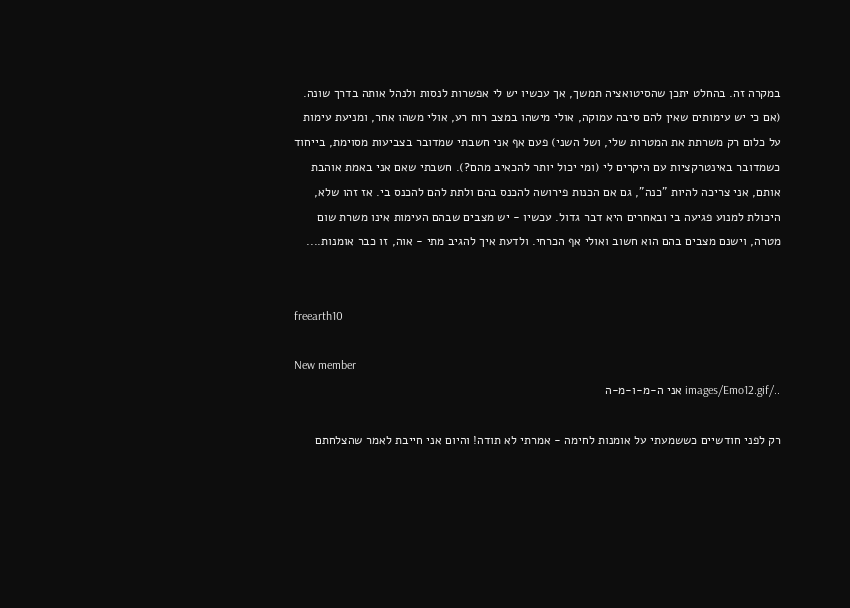במקרה זה. בהחלט יתכן שהסיטואציה תמשך, אך עכשיו יש לי אפשרות לנסות ולנהל אותה בדרך שונה. (אם כי יש עימותים שאין להם סיבה עמוקה, אולי מישהו במצב רוח רע, אולי משהו אחר, ומניעת עימות על כלום רק משרתת את המטרות שלי, ושל השני) פעם אף אני חשבתי שמדובר בצביעות מסוימת, בייחוד כשמדובר באינטרקציות עם היקרים לי (ומי יכול יותר להכאיב מהם?). חשבתי שאם אני באמת אוהבת אותם, אני צריכה להיות "כנה", גם אם הכנות פירושה להכנס בהם ולתת להם להכנס בי. אז זהו שלא, היכולת למנוע פגיעה בי ובאחרים היא דבר גדול. עכשיו - יש מצבים שבהם העימות אינו משרת שום מטרה, וישנם מצבים בהם הוא חשוב ואולי אף הכרחי. ולדעת איך להגיב מתי - אוה, זו כבר אומנות....


freearth10

New member
../images/Emo12.gif אני ה-מ-ו-מ-ה

רק לפני חודשיים כששמעתי על אומנות לחימה - אמרתי לא תודה! והיום אני חייבת לאמר שהצלחתם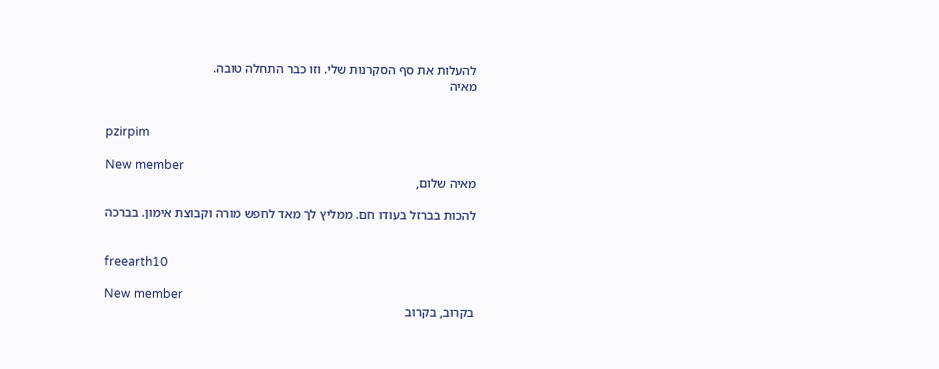להעלות את סף הסקרנות שלי. וזו כבר התחלה טובה.
מאיה


pzirpim

New member
מאיה שלום,

להכות בברזל בעודו חם. ממליץ לך מאד לחפש מורה וקבוצת אימון. בברכה


freearth10

New member
בקרוב, בקרוב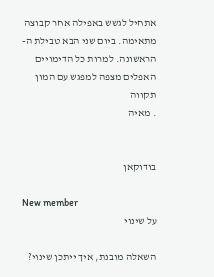אתחיל לגשש באפילה אחר קבוצה מתאימה. ביום שני הבא טבילת ה-
הראשונה. למרות כל הדימויים האפלים מצפה למפגש עם המון תקווה
. מאיה


בודוקאן

New member
על שינוי

השאלה מובנת, איך ייתכן שינוי?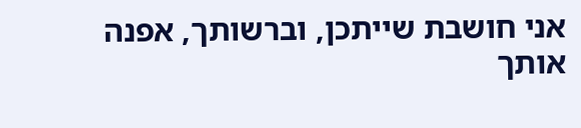אני חושבת שייתכן, וברשותך, אפנה אותך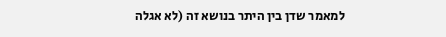למאמר שדן בין היתר בנושא זה (לא אגלה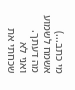מי כתב...) אשמח לשמוע מה דעתך. ואני לא שכחתי את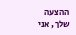ההצעה שלך, אני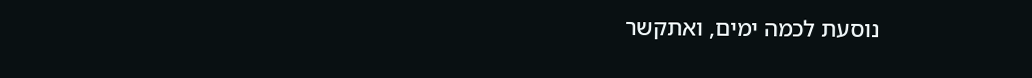נוסעת לכמה ימים, ואתקשר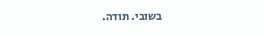בשובי. תודה.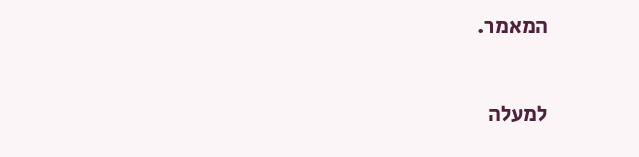המאמר.

למעלה